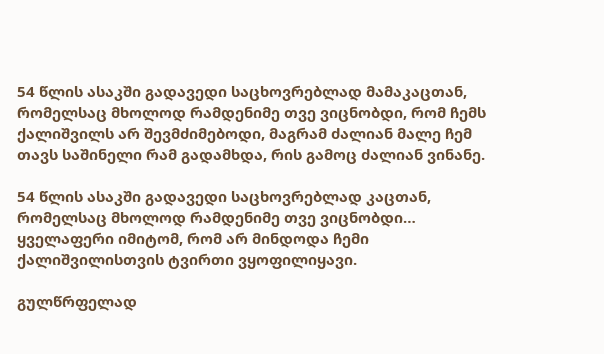54 წლის ასაკში გადავედი საცხოვრებლად მამაკაცთან, რომელსაც მხოლოდ რამდენიმე თვე ვიცნობდი, რომ ჩემს ქალიშვილს არ შევმძიმებოდი, მაგრამ ძალიან მალე ჩემ თავს საშინელი რამ გადამხდა, რის გამოც ძალიან ვინანე.

54 წლის ასაკში გადავედი საცხოვრებლად კაცთან, რომელსაც მხოლოდ რამდენიმე თვე ვიცნობდი… ყველაფერი იმიტომ, რომ არ მინდოდა ჩემი ქალიშვილისთვის ტვირთი ვყოფილიყავი.

გულწრფელად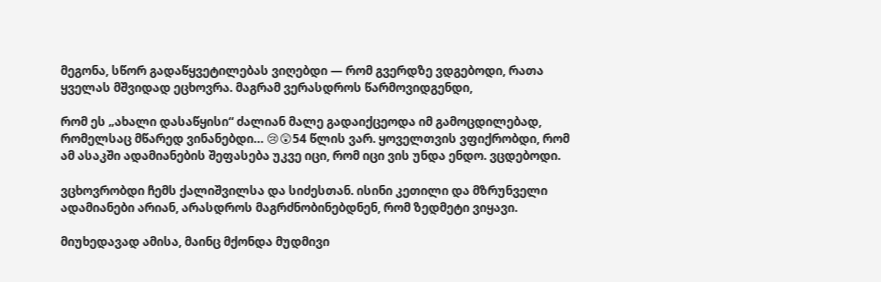მეგონა, სწორ გადაწყვეტილებას ვიღებდი — რომ გვერდზე ვდგებოდი, რათა ყველას მშვიდად ეცხოვრა. მაგრამ ვერასდროს წარმოვიდგენდი,

რომ ეს „ახალი დასაწყისი“ ძალიან მალე გადაიქცეოდა იმ გამოცდილებად, რომელსაც მწარედ ვინანებდი… 😢😲54 წლის ვარ. ყოველთვის ვფიქრობდი, რომ ამ ასაკში ადამიანების შეფასება უკვე იცი, რომ იცი ვის უნდა ენდო. ვცდებოდი.

ვცხოვრობდი ჩემს ქალიშვილსა და სიძესთან. ისინი კეთილი და მზრუნველი ადამიანები არიან, არასდროს მაგრძნობინებდნენ, რომ ზედმეტი ვიყავი.

მიუხედავად ამისა, მაინც მქონდა მუდმივი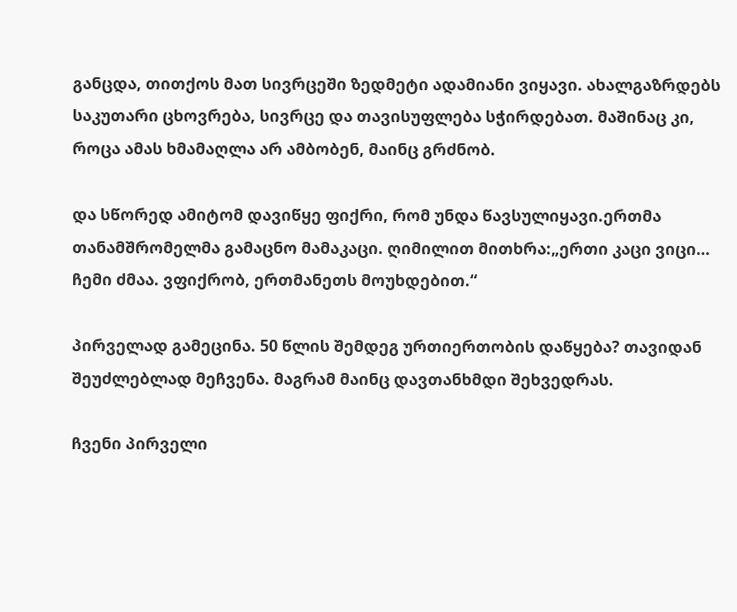განცდა, თითქოს მათ სივრცეში ზედმეტი ადამიანი ვიყავი. ახალგაზრდებს საკუთარი ცხოვრება, სივრცე და თავისუფლება სჭირდებათ. მაშინაც კი, როცა ამას ხმამაღლა არ ამბობენ, მაინც გრძნობ.

და სწორედ ამიტომ დავიწყე ფიქრი, რომ უნდა წავსულიყავი.ერთმა თანამშრომელმა გამაცნო მამაკაცი. ღიმილით მითხრა:„ერთი კაცი ვიცი… ჩემი ძმაა. ვფიქრობ, ერთმანეთს მოუხდებით.“

პირველად გამეცინა. 50 წლის შემდეგ ურთიერთობის დაწყება? თავიდან შეუძლებლად მეჩვენა. მაგრამ მაინც დავთანხმდი შეხვედრას.

ჩვენი პირველი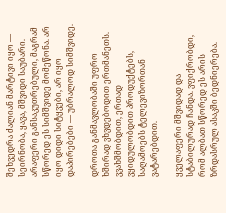შეხვედრა ძალიან მარტივი იყო — სეირნობა, ყავა, მშვიდი საუბარი. არაფერი განსაკუთრებული, მაგრამ სწორედ ეს სიმშვიდე მომეწონა. არ იყო დიდი სიტყვები, არ იყო დაპირებები — უბრალოდ სიმშვიდე.

დროთა განმავლობაში უფრო ხშირად ვხვდებოდით ერთმანეთს. ვვახშმობდით, ერთად ვყიდულობდით პროდუქტებს, საღამოებს ტელევიზორთან ვატარებდით.

ყველაფერი მშვიდად და სტაბილურად ჩანდა. ვფიქრობდი, რომ ალბათ სწორედ ეს არის ზრდასრულ ასაკში ბედნიერება.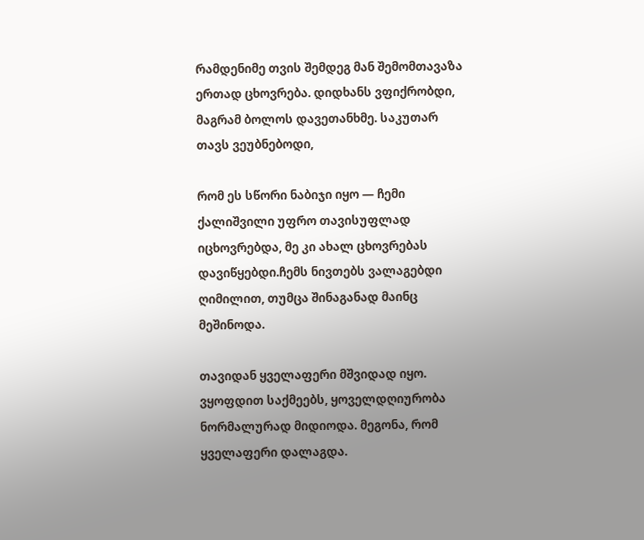რამდენიმე თვის შემდეგ მან შემომთავაზა ერთად ცხოვრება. დიდხანს ვფიქრობდი, მაგრამ ბოლოს დავეთანხმე. საკუთარ თავს ვეუბნებოდი,

რომ ეს სწორი ნაბიჯი იყო — ჩემი ქალიშვილი უფრო თავისუფლად იცხოვრებდა, მე კი ახალ ცხოვრებას დავიწყებდი.ჩემს ნივთებს ვალაგებდი ღიმილით, თუმცა შინაგანად მაინც მეშინოდა.

თავიდან ყველაფერი მშვიდად იყო. ვყოფდით საქმეებს, ყოველდღიურობა ნორმალურად მიდიოდა. მეგონა, რომ ყველაფერი დალაგდა.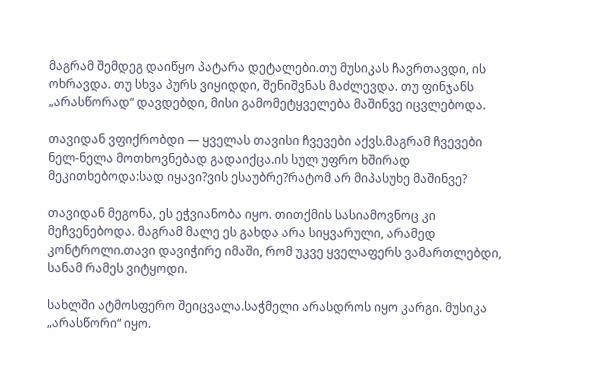მაგრამ შემდეგ დაიწყო პატარა დეტალები.თუ მუსიკას ჩავრთავდი, ის ოხრავდა. თუ სხვა პურს ვიყიდდი, შენიშვნას მაძლევდა. თუ ფინჯანს „არასწორად“ დავდებდი, მისი გამომეტყველება მაშინვე იცვლებოდა.

თავიდან ვფიქრობდი — ყველას თავისი ჩვევები აქვს.მაგრამ ჩვევები ნელ-ნელა მოთხოვნებად გადაიქცა.ის სულ უფრო ხშირად მეკითხებოდა:სად იყავი?ვის ესაუბრე?რატომ არ მიპასუხე მაშინვე?

თავიდან მეგონა, ეს ეჭვიანობა იყო. თითქმის სასიამოვნოც კი მეჩვენებოდა. მაგრამ მალე ეს გახდა არა სიყვარული, არამედ კონტროლი.თავი დავიჭირე იმაში, რომ უკვე ყველაფერს ვამართლებდი, სანამ რამეს ვიტყოდი.

სახლში ატმოსფერო შეიცვალა.საჭმელი არასდროს იყო კარგი. მუსიკა „არასწორი“ იყო.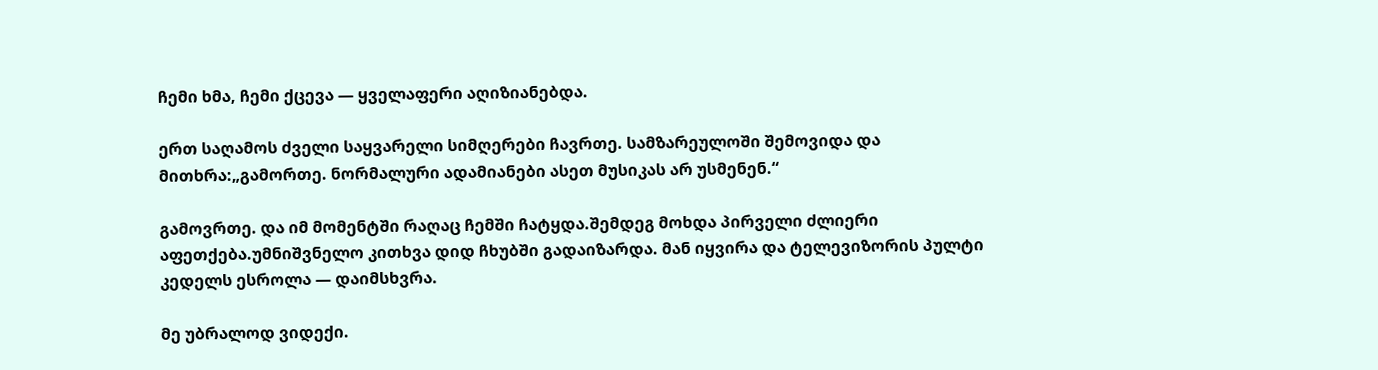ჩემი ხმა, ჩემი ქცევა — ყველაფერი აღიზიანებდა.

ერთ საღამოს ძველი საყვარელი სიმღერები ჩავრთე. სამზარეულოში შემოვიდა და მითხრა:„გამორთე. ნორმალური ადამიანები ასეთ მუსიკას არ უსმენენ.“

გამოვრთე. და იმ მომენტში რაღაც ჩემში ჩატყდა.შემდეგ მოხდა პირველი ძლიერი აფეთქება.უმნიშვნელო კითხვა დიდ ჩხუბში გადაიზარდა. მან იყვირა და ტელევიზორის პულტი კედელს ესროლა — დაიმსხვრა.

მე უბრალოდ ვიდექი.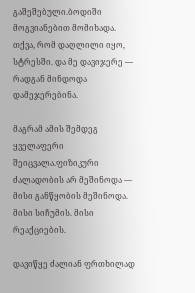გაშეშებული.ბოდიში მოგვიანებით მომიხადა. თქვა, რომ დაღლილი იყო, სტრესში. და მე დავიჯერე — რადგან მინდოდა დამეჯერებინა.

მაგრამ ამის შემდეგ ყველაფერი შეიცვალა.ფიზიკური ძალადობის არ მეშინოდა — მისი განწყობის მეშინოდა. მისი სიჩუმის. მისი რეაქციების.

დავიწყე ძალიან ფრთხილად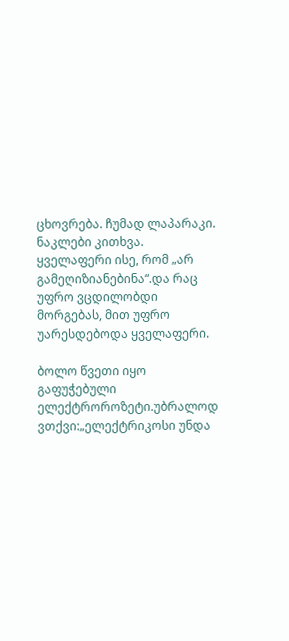ცხოვრება. ჩუმად ლაპარაკი. ნაკლები კითხვა. ყველაფერი ისე, რომ „არ გამეღიზიანებინა“.და რაც უფრო ვცდილობდი მორგებას, მით უფრო უარესდებოდა ყველაფერი.

ბოლო წვეთი იყო გაფუჭებული ელექტროროზეტი.უბრალოდ ვთქვი:„ელექტრიკოსი უნდა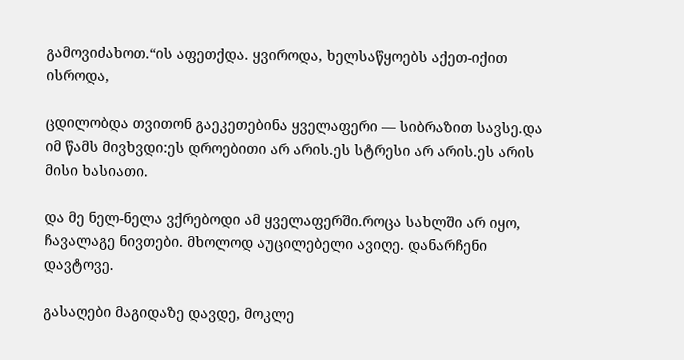გამოვიძახოთ.“ის აფეთქდა. ყვიროდა, ხელსაწყოებს აქეთ-იქით ისროდა,

ცდილობდა თვითონ გაეკეთებინა ყველაფერი — სიბრაზით სავსე.და იმ წამს მივხვდი:ეს დროებითი არ არის.ეს სტრესი არ არის.ეს არის მისი ხასიათი.

და მე ნელ-ნელა ვქრებოდი ამ ყველაფერში.როცა სახლში არ იყო, ჩავალაგე ნივთები. მხოლოდ აუცილებელი ავიღე. დანარჩენი დავტოვე.

გასაღები მაგიდაზე დავდე, მოკლე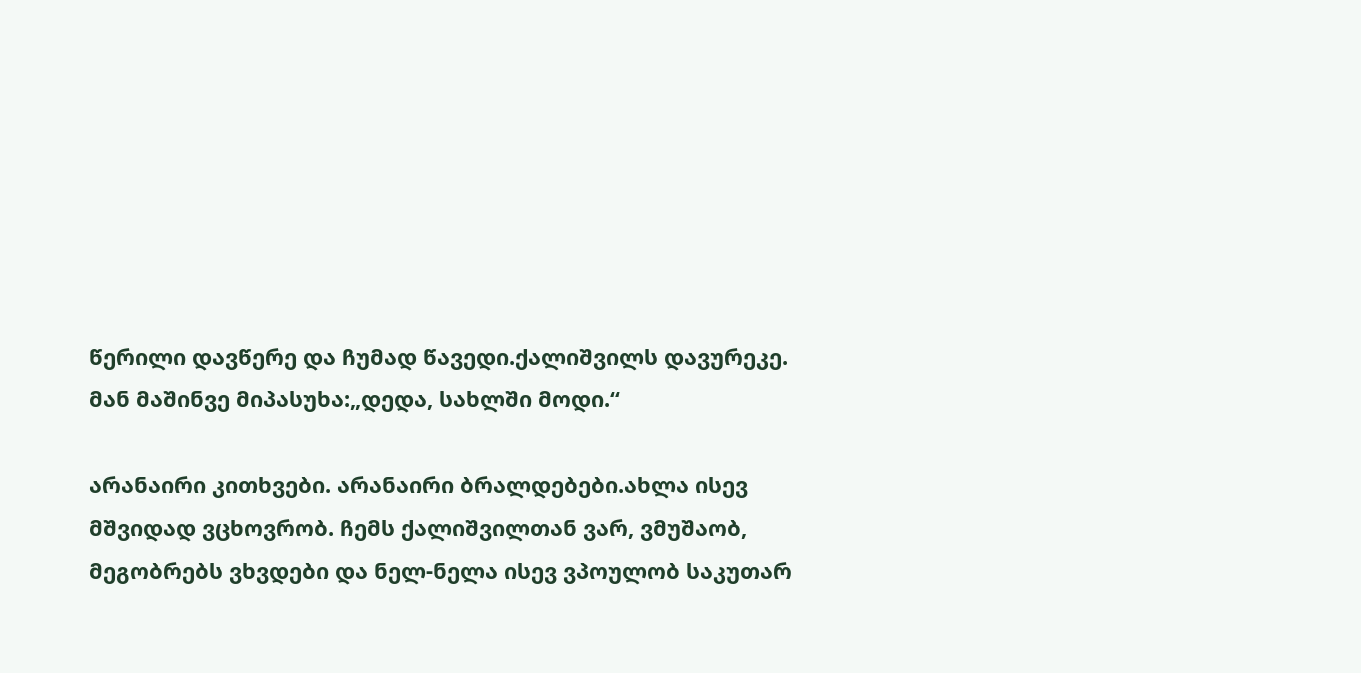წერილი დავწერე და ჩუმად წავედი.ქალიშვილს დავურეკე. მან მაშინვე მიპასუხა:„დედა, სახლში მოდი.“

არანაირი კითხვები. არანაირი ბრალდებები.ახლა ისევ მშვიდად ვცხოვრობ. ჩემს ქალიშვილთან ვარ, ვმუშაობ, მეგობრებს ვხვდები და ნელ-ნელა ისევ ვპოულობ საკუთარ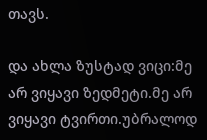თავს.

და ახლა ზუსტად ვიცი:მე არ ვიყავი ზედმეტი.მე არ ვიყავი ტვირთი.უბრალოდ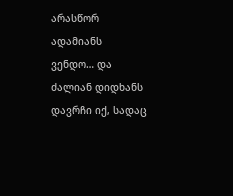არასწორ ადამიანს ვენდო… და ძალიან დიდხანს დავრჩი იქ, სადაც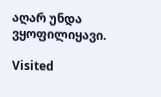აღარ უნდა ვყოფილიყავი.

Visited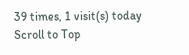39 times, 1 visit(s) today
Scroll to Top